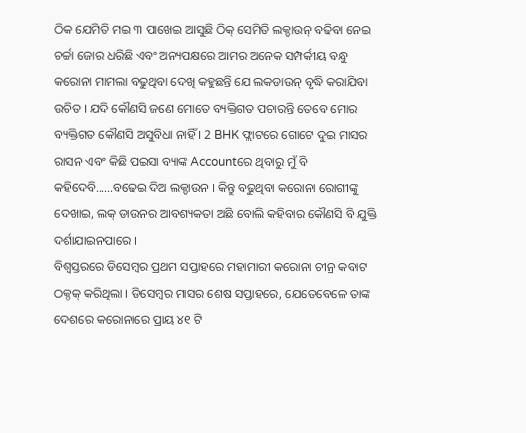ଠିକ ଯେମିତି ମଇ ୩ ପାଖେଇ ଆସୁଛି ଠିକ୍ ସେମିତି ଲକ୍ଡାଉନ୍ ବଢିବା ନେଇ ଚର୍ଚ୍ଚା ଜୋର ଧରିଛି ଏବଂ ଅନ୍ୟପକ୍ଷରେ ଆମର ଅନେକ ସମ୍ପର୍କୀୟ ବନ୍ଧୁ କରୋନା ମାମଲା ବଢୁଥିବା ଦେଖି କହୁଛନ୍ତି ଯେ ଲକଡାଉନ୍ ବୃଦ୍ଧି କରାଯିବା ଉଚିତ । ଯଦି କୌଣସି ଜଣେ ମୋତେ ବ୍ୟକ୍ତିଗତ ପଚାରନ୍ତି ତେବେ ମୋର ବ୍ୟକ୍ତିଗତ କୌଣସି ଅସୁବିଧା ନାହିଁ । 2 BHK ଫ୍ଲାଟରେ ଗୋଟେ ଦୁଇ ମାସର ରାସନ ଏବଂ କିଛି ପଇସା ବ୍ୟାଙ୍କ Accountରେ ଥିବାରୁ ମୁଁ ବି କହିଦେବି......ବଢେଇ ଦିଅ ଲକ୍ଡାଉନ । କିନ୍ତୁ ବଢୁଥିବା କରୋନା ରୋଗୀଙ୍କୁ ଦେଖାଇ, ଲକ୍ ଡାଉନର ଆବଶ୍ୟକତା ଅଛି ବୋଲି କହିବାର କୌଣସି ବି ଯୁକ୍ତି ଦର୍ଶାଯାଇନପାରେ ।
ବିଶ୍ୱସ୍ତରରେ ଡିସେମ୍ବର ପ୍ରଥମ ସପ୍ତାହରେ ମହାମାରୀ କରୋନା ଚୀନ୍ର କବାଟ ଠକ୍ଠକ୍ କରିଥିଲା । ଡିସେମ୍ବର ମାସର ଶେଷ ସପ୍ତାହରେ, ଯେତେବେଳେ ତାଙ୍କ ଦେଶରେ କରୋନାରେ ପ୍ରାୟ ୪୧ ଟି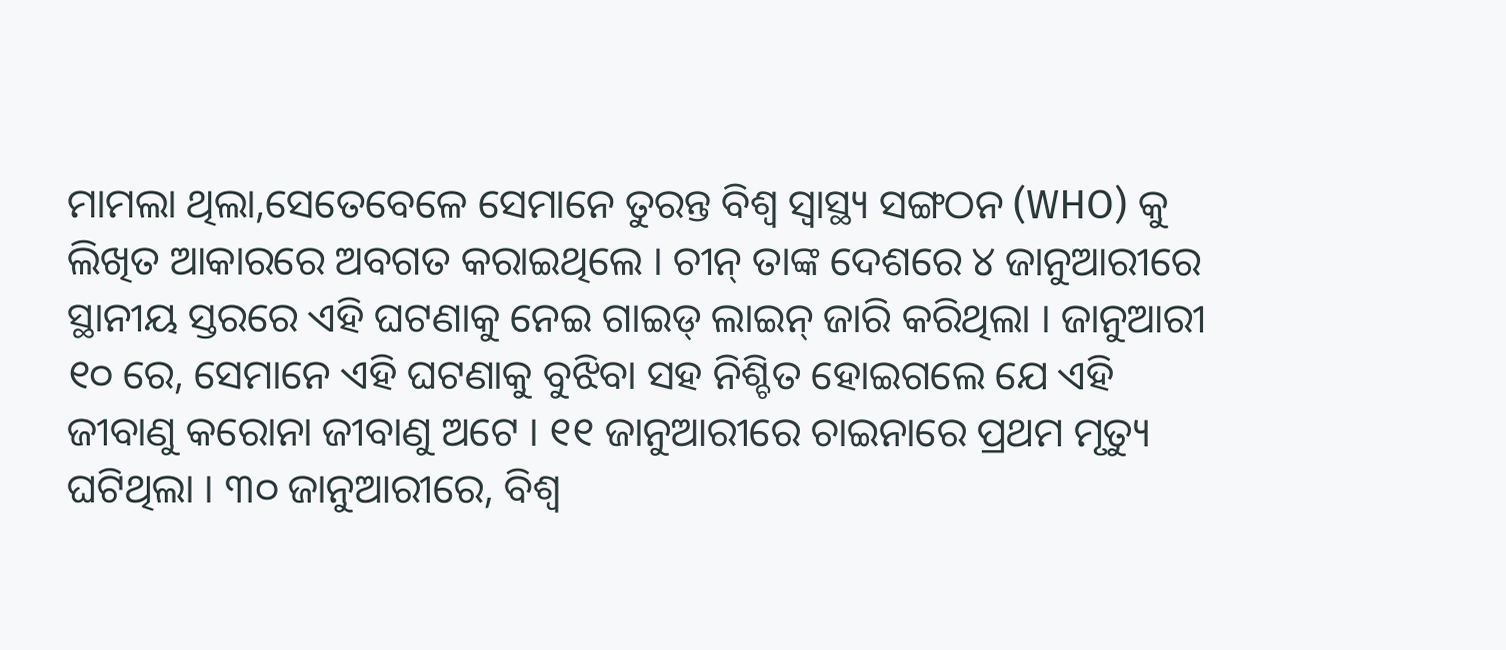ମାମଲା ଥିଲା,ସେତେବେଳେ ସେମାନେ ତୁରନ୍ତ ବିଶ୍ୱ ସ୍ୱାସ୍ଥ୍ୟ ସଙ୍ଗଠନ (WHO) କୁ ଲିଖିତ ଆକାରରେ ଅବଗତ କରାଇଥିଲେ । ଚୀନ୍ ତାଙ୍କ ଦେଶରେ ୪ ଜାନୁଆରୀରେ ସ୍ଥାନୀୟ ସ୍ତରରେ ଏହି ଘଟଣାକୁ ନେଇ ଗାଇଡ୍ ଲାଇନ୍ ଜାରି କରିଥିଲା । ଜାନୁଆରୀ ୧୦ ରେ, ସେମାନେ ଏହି ଘଟଣାକୁ ବୁଝିବା ସହ ନିଶ୍ଚିତ ହୋଇଗଲେ ଯେ ଏହି ଜୀବାଣୁ କରୋନା ଜୀବାଣୁ ଅଟେ । ୧୧ ଜାନୁଆରୀରେ ଚାଇନାରେ ପ୍ରଥମ ମୃତ୍ୟୁ ଘଟିଥିଲା । ୩୦ ଜାନୁଆରୀରେ, ବିଶ୍ୱ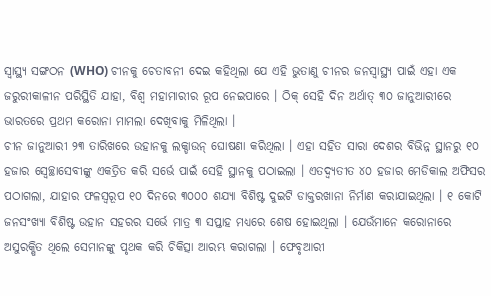ସ୍ୱାସ୍ଥ୍ୟ ସଙ୍ଗଠନ (WHO) ଚୀନକୁ ଚେତାବନୀ ଦେଇ କହିଥିଲା ଯେ ଏହି ଭୁତାଣୁ ଚୀନର ଜନସ୍ୱାସ୍ଥ୍ୟ ପାଇଁ ଏହା ଏକ ଜରୁରୀକାଳୀନ ପରିସ୍ଥିତି ଯାହା, ବିଶ୍ୱ ମହାମାରୀର ରୂପ ନେଇପାରେ । ଠିକ୍ ସେହି ଦିନ ଅର୍ଥାତ୍ ୩୦ ଜାନୁଆରୀରେ ଭାରତରେ ପ୍ରଥମ କରୋନା ମାମଲା ଦେଖିବାକୁ ମିଳିଥିଲା ।
ଚୀନ ଜାନୁଆରୀ ୨୩ ତାରିଖରେ ଉହାନକୁ ଲକ୍ଡାଉନ୍ ଘୋଷଣା କରିଥିଲା । ଏହା ସହିତ ସାରା ଦେଶର ବିଭିନ୍ନ ସ୍ଥାନରୁ ୧୦ ହଜାର ସ୍ୱେଚ୍ଛାସେବୀଙ୍କୁ ଏକତ୍ରିତ କରି ସର୍ଭେ ପାଇଁ ସେହି ସ୍ଥାନକୁ ପଠାଇଲା । ଏତଦ୍ବ୍ୟତୀତ ୪୦ ହଜାର ମେଡିକାଲ ଅଫିସର ପଠାଗଲା, ଯାହାର ଫଳସ୍ୱରୂପ ୧୦ ଦିନରେ ୩୦୦୦ ଶଯ୍ୟା ବିଶିଷ୍ଟ ଦୁଇଟି ଡାକ୍ତରଖାନା ନିର୍ମାଣ କରାଯାଇଥିଲା । ୧ କୋଟି ଜନସଂଖ୍ୟା ବିଶିଷ୍ଟ ଉହାନ ସହରର ସର୍ଭେ ମାତ୍ର ୩ ସପ୍ତାହ ମଧ୍ୟରେ ଶେଷ ହୋଇଥିଲା । ଯେଉଁମାନେ କରୋନାରେ ଅସୁରକ୍ଷିତ ଥିଲେ ସେମାନଙ୍କୁ ପୃଥକ କରି ଚିକିତ୍ସା ଆରମ୍ଭ କରାଗଲା । ଫେବୃଆରୀ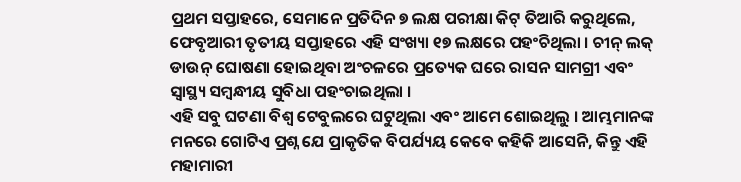ପ୍ରଥମ ସପ୍ତାହରେ, ସେମାନେ ପ୍ରତିଦିନ ୭ ଲକ୍ଷ ପରୀକ୍ଷା କିଟ୍ ତିଆରି କରୁଥିଲେ, ଫେବୃଆରୀ ତୃତୀୟ ସପ୍ତାହରେ ଏହି ସଂଖ୍ୟା ୧୭ ଲକ୍ଷରେ ପହଂଚିଥିଲା । ଚୀନ୍ ଲକ୍ ଡାଉନ୍ ଘୋଷଣା ହୋଇଥିବା ଅଂଚଳରେ ପ୍ରତ୍ୟେକ ଘରେ ରାସନ ସାମଗ୍ରୀ ଏବଂ ସ୍ୱାସ୍ଥ୍ୟ ସମ୍ବନ୍ଧୀୟ ସୁବିଧା ପହଂଚାଇଥିଲା ।
ଏହି ସବୁ ଘଟଣା ବିଶ୍ୱ ଟେବୁଲରେ ଘଟୁଥିଲା ଏବଂ ଆମେ ଶୋଇଥିଲୁ । ଆମ୍ଭମାନଙ୍କ ମନରେ ଗୋଟିଏ ପ୍ରଶ୍ନ ଯେ ପ୍ରାକୃତିକ ବିପର୍ଯ୍ୟୟ କେବେ କହିକି ଆସେନି, କିନ୍ତୁ ଏହି ମହାମାରୀ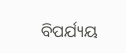ବିପର୍ଯ୍ୟୟ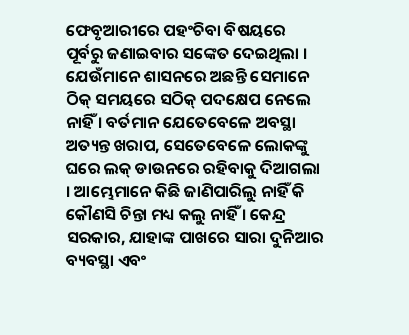ଫେବୃଆରୀରେ ପହଂଚିବା ବିଷୟରେ ପୂର୍ବରୁ ଜଣାଇବାର ସଙ୍କେତ ଦେଇଥିଲା । ଯେଉଁମାନେ ଶାସନରେ ଅଛନ୍ତି ସେମାନେ ଠିକ୍ ସମୟରେ ସଠିକ୍ ପଦକ୍ଷେପ ନେଲେ ନାହିଁ । ବର୍ତମାନ ଯେତେବେଳେ ଅବସ୍ଥା ଅତ୍ୟନ୍ତ ଖରାପ, ସେତେବେଳେ ଲୋକଙ୍କୁ ଘରେ ଲକ୍ ଡାଉନରେ ରହିବାକୁ ଦିଆଗଲା । ଆମ୍ଭେମାନେ କିଛି ଜାଣିପାରିଲୁ ନାହିଁ କି କୌଣସି ଚିନ୍ତା ମଧ୍ୟ କଲୁ ନାହିଁ । କେନ୍ଦ୍ର ସରକାର, ଯାହାଙ୍କ ପାଖରେ ସାରା ଦୁନିଆର ବ୍ୟବସ୍ଥା ଏବଂ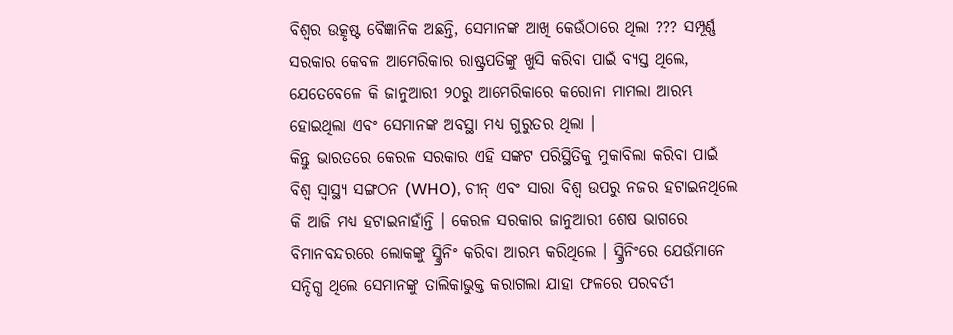ବିଶ୍ୱର ଉତ୍କୃଷ୍ଟ ବୈଜ୍ଞାନିକ ଅଛନ୍ତି, ସେମାନଙ୍କ ଆଖି କେଉଁଠାରେ ଥିଲା ??? ସମ୍ପୂର୍ଣ୍ଣ ସରକାର କେବଳ ଆମେରିକାର ରାଷ୍ଟ୍ରପତିଙ୍କୁ ଖୁସି କରିବା ପାଇଁ ବ୍ୟସ୍ତ ଥିଲେ, ଯେତେବେଳେ କି ଜାନୁଆରୀ ୨୦ରୁ ଆମେରିକାରେ କରୋନା ମାମଲା ଆରମ୍ଭ ହୋଇଥିଲା ଏବଂ ସେମାନଙ୍କ ଅବସ୍ଥା ମଧ୍ୟ ଗୁରୁତର ଥିଲା ।
କିନ୍ତୁ ଭାରତରେ କେରଳ ସରକାର ଏହି ସଙ୍କଟ ପରିସ୍ଥିତିକୁ ମୁକାବିଲା କରିବା ପାଇଁ ବିଶ୍ୱ ସ୍ୱାସ୍ଥ୍ୟ ସଙ୍ଗଠନ (WHO), ଚୀନ୍ ଏବଂ ସାରା ବିଶ୍ୱ ଉପରୁ ନଜର ହଟାଇନଥିଲେ କି ଆଜି ମଧ୍ୟ ହଟାଇନାହାଁନ୍ତି । କେରଳ ସରକାର ଜାନୁଆରୀ ଶେଷ ଭାଗରେ ବିମାନବନ୍ଦରରେ ଲୋକଙ୍କୁ ସ୍କ୍ରିନିଂ କରିବା ଆରମ୍ଭ କରିଥିଲେ । ସ୍କ୍ରିନିଂରେ ଯେଉଁମାନେ ସନ୍ଦିଗ୍ଧ ଥିଲେ ସେମାନଙ୍କୁ ତାଲିକାଭୁକ୍ତ କରାଗଲା ଯାହା ଫଳରେ ପରବର୍ତୀ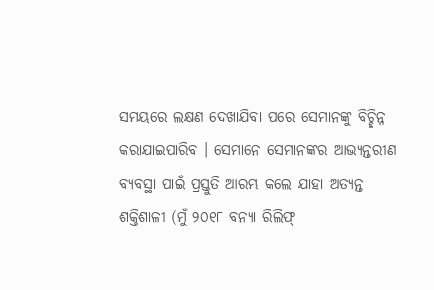ସମୟରେ ଲକ୍ଷଣ ଦେଖାଯିବା ପରେ ସେମାନଙ୍କୁ ବିଚ୍ଛିନ୍ନ କରାଯାଇପାରିବ । ସେମାନେ ସେମାନଙ୍କର ଆଭ୍ୟନ୍ତରୀଣ ବ୍ୟବସ୍ଥା ପାଇଁ ପ୍ରସ୍ତୁତି ଆରମ୍ଭ କଲେ ଯାହା ଅତ୍ୟନ୍ତ ଶକ୍ତିଶାଳୀ (ମୁଁ ୨୦୧୮ ବନ୍ୟା ରିଲିଫ୍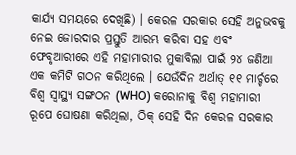କାର୍ଯ୍ୟ ସମୟରେ ଦେଖିଛି) । କେରଳ ସରକାର ସେହି ଅନୁଭବକୁ ନେଇ ଜୋରଦାର ପ୍ରସ୍ତୁତି ଆରମ୍ଭ କରିବା ସହ ଏବଂ ଫେବୃଆରୀରେ ଏହି ମହାମାରୀର ମୁକାବିଲା ପାଇଁ ୨୪ ଜଣିଆ ଏକ କମିଟି ଗଠନ କରିଥିଲେ । ଯେଉଁଦିନ ଅର୍ଥାତ୍ ୧୧ ମାର୍ଚ୍ଚରେ ବିଶ୍ୱ ସ୍ୱାସ୍ଥ୍ୟ ସଙ୍ଗଠନ (WHO) କରୋନାକୁ ବିଶ୍ୱ ମହାମାରୀ ରୂପେ ଘୋଷଣା କରିଥିଲା, ଠିକ୍ ସେହି ଦିନ କେରଳ ସରକାର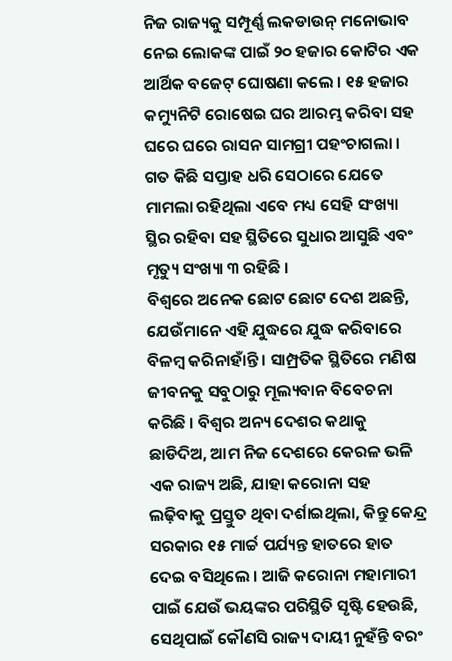ନିଜ ରାଜ୍ୟକୁ ସମ୍ପୂର୍ଣ୍ଣ ଲକଡାଉନ୍ ମନୋଭାବ ନେଇ ଲୋକଙ୍କ ପାଇଁ ୨୦ ହଜାର କୋଟିର ଏକ ଆର୍ଥିକ ବଜେଟ୍ ଘୋଷଣା କଲେ । ୧୫ ହଜାର କମ୍ୟୁନିଟି ରୋଷେଇ ଘର ଆରମ୍ଭ କରିବା ସହ ଘରେ ଘରେ ରାସନ ସାମଗ୍ରୀ ପହଂଚାଗଲା । ଗତ କିଛି ସପ୍ତାହ ଧରି ସେଠାରେ ଯେତେ ମାମଲା ରହିଥିଲା ଏବେ ମଧ୍ୟ ସେହି ସଂଖ୍ୟା ସ୍ଥିର ରହିବା ସହ ସ୍ଥିତିରେ ସୁଧାର ଆସୁଛି ଏବଂ ମୃତ୍ୟୁ ସଂଖ୍ୟା ୩ ରହିଛି ।
ବିଶ୍ୱରେ ଅନେକ ଛୋଟ ଛୋଟ ଦେଶ ଅଛନ୍ତି, ଯେଉଁମାନେ ଏହି ଯୁଦ୍ଧରେ ଯୁଦ୍ଧ କରିବାରେ ବିଳମ୍ବ କରିନାହାଁନ୍ତି । ସାମ୍ପ୍ରତିକ ସ୍ଥିତିରେ ମଣିଷ ଜୀବନକୁ ସବୁଠାରୁ ମୂଲ୍ୟବାନ ବିବେଚନା କରିଛି । ବିଶ୍ୱର ଅନ୍ୟ ଦେଶର କଥାକୁ ଛାଡିଦିଅ, ଆମ ନିଜ ଦେଶରେ କେରଳ ଭଳି ଏକ ରାଜ୍ୟ ଅଛି, ଯାହା କରୋନା ସହ ଲଢ଼ିବାକୁ ପ୍ରସ୍ତୁତ ଥିବା ଦର୍ଶାଇଥିଲା, କିନ୍ତୁ କେନ୍ଦ୍ର ସରକାର ୧୫ ମାର୍ଚ୍ଚ ପର୍ଯ୍ୟନ୍ତ ହାତରେ ହାତ ଦେଇ ବସିଥିଲେ । ଆଜି କରୋନା ମହାମାରୀ ପାଇଁ ଯେଉଁ ଭୟଙ୍କର ପରିସ୍ଥିତି ସୃଷ୍ଟି ହେଉଛି, ସେଥିପାଇଁ କୌଣସି ରାଜ୍ୟ ଦାୟୀ ନୁହଁନ୍ତି ବରଂ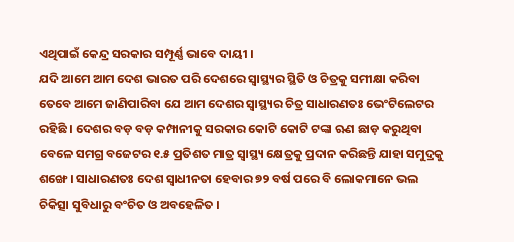ଏଥିପାଇଁ କେନ୍ଦ୍ର ସରକାର ସମ୍ପୂର୍ଣ୍ଣ ଭାବେ ଦାୟୀ ।
ଯଦି ଆମେ ଆମ ଦେଶ ଭାରତ ପରି ଦେଶରେ ସ୍ୱାସ୍ଥ୍ୟର ସ୍ଥିତି ଓ ଚିତ୍ରକୁ ସମୀକ୍ଷା କରିବା ତେବେ ଆମେ ଜାଣିପାରିବା ଯେ ଆମ ଦେଶର ସ୍ୱାସ୍ଥ୍ୟର ଚିତ୍ର ସାଧାରଣତଃ ଭେଂଟିଲେଟର ରହିଛି । ଦେଶର ବଡ଼ ବଡ଼ କମ୍ପାନୀକୁ ସରକାର କୋଟି କୋଟି ଟଙ୍କା ଋଣ ଛାଡ଼ କରୁଥିବା ବେଳେ ସମଗ୍ର ବଜେଟର ୧.୫ ପ୍ରତିଶତ ମାତ୍ର ସ୍ୱାସ୍ଥ୍ୟ କ୍ଷେତ୍ରକୁ ପ୍ରଦାନ କରିଛନ୍ତି ଯାହା ସମୁଦ୍ରକୁ ଶଙ୍ଖେ । ସାଧାରଣତଃ ଦେଶ ସ୍ୱାଧୀନତା ହେବାର ୭୨ ବର୍ଷ ପରେ ବି ଲୋକମାନେ ଭଲ ଚିକିତ୍ସା ସୁବିଧାରୁ ବଂଚିତ ଓ ଅବହେଳିତ ।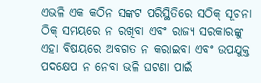ଏଭଳି ଏକ କଠିନ ସଙ୍କଟ ପରିସ୍ଥିତିରେ ସଠିକ୍ ସୂଚନା ଠିକ୍ ସମୟରେ ନ ରଖିବା ଏବଂ ରାଜ୍ୟ ସରକାରଙ୍କୁ ଏହା ବିଷୟରେ ଅବଗତ ନ କରାଇବା ଏବଂ ଉପଯୁକ୍ତ ପଦକ୍ଷେପ ନ ନେବା ଭଳି ଘଟଣା ପାଇଁ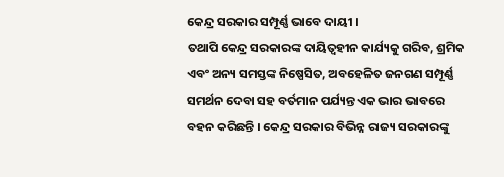କେନ୍ଦ୍ର ସରକାର ସମ୍ପୂର୍ଣ୍ଣ ଭାବେ ଦାୟୀ ।
ତଥାପି କେନ୍ଦ୍ର ସରକାରଙ୍କ ଦାୟିତ୍ୱହୀନ କାର୍ଯ୍ୟକୁ ଗରିବ, ଶ୍ରମିକ ଏବଂ ଅନ୍ୟ ସମସ୍ତଙ୍କ ନିଷ୍ପେସିତ, ଅବହେଳିତ ଜନଗଣ ସମ୍ପୂର୍ଣ୍ଣ ସମର୍ଥନ ଦେବା ସହ ବର୍ତମାନ ପର୍ଯ୍ୟନ୍ତ ଏକ ଭାର ଭାବରେ ବହନ କରିଛନ୍ତି । କେନ୍ଦ୍ର ସରକାର ବିଭିନ୍ନ ରାଜ୍ୟ ସରକାରଙ୍କୁ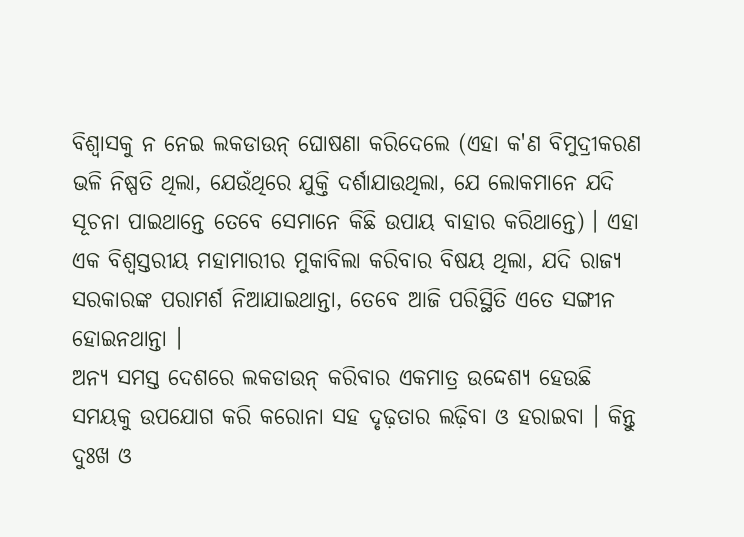ବିଶ୍ୱାସକୁ ନ ନେଇ ଲକଡାଉନ୍ ଘୋଷଣା କରିଦେଲେ (ଏହା କ'ଣ ବିମୁଦ୍ରୀକରଣ ଭଳି ନିଷ୍ପତି ଥିଲା, ଯେଉଁଥିରେ ଯୁକ୍ତି ଦର୍ଶାଯାଉଥିଲା, ଯେ ଲୋକମାନେ ଯଦି ସୂଚନା ପାଇଥାନ୍ତେ ତେବେ ସେମାନେ କିଛି ଉପାୟ ବାହାର କରିଥାନ୍ତେ) । ଏହା ଏକ ବିଶ୍ୱସ୍ତରୀୟ ମହାମାରୀର ମୁକାବିଲା କରିବାର ବିଷୟ ଥିଲା, ଯଦି ରାଜ୍ୟ ସରକାରଙ୍କ ପରାମର୍ଶ ନିଆଯାଇଥାନ୍ତା, ତେବେ ଆଜି ପରିସ୍ଥିତି ଏତେ ସଙ୍ଗୀନ ହୋଇନଥାନ୍ତା ।
ଅନ୍ୟ ସମସ୍ତ ଦେଶରେ ଲକଡାଉନ୍ କରିବାର ଏକମାତ୍ର ଉଦ୍ଦେଶ୍ୟ ହେଉଛି ସମୟକୁ ଉପଯୋଗ କରି କରୋନା ସହ ଦୃଢ଼ତାର ଲଢ଼ିବା ଓ ହରାଇବା । କିନ୍ତୁ ଦୁଃଖ ଓ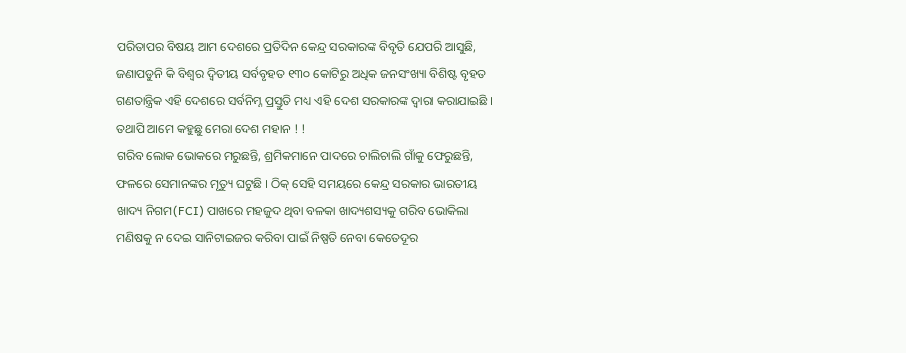ପରିତାପର ବିଷୟ ଆମ ଦେଶରେ ପ୍ରତିଦିନ କେନ୍ଦ୍ର ସରକାରଙ୍କ ବିବୃତି ଯେପରି ଆସୁଛି, ଜଣାପଡୁନି କି ବିଶ୍ୱର ଦ୍ୱିତୀୟ ସର୍ବବୃହତ ୧୩୦ କୋଟିରୁ ଅଧିକ ଜନସଂଖ୍ୟା ବିଶିଷ୍ଟ ବୃହତ ଗଣତାନ୍ତ୍ରିକ ଏହି ଦେଶରେ ସର୍ବନିମ୍ନ ପ୍ରସ୍ତୁତି ମଧ୍ୟ ଏହି ଦେଶ ସରକାରଙ୍କ ଦ୍ୱାରା କରାଯାଇଛି । ତଥାପି ଆମେ କହୁଛୁ ମେରା ଦେଶ ମହାନ ! !
ଗରିବ ଲୋକ ଭୋକରେ ମରୁଛନ୍ତି, ଶ୍ରମିକମାନେ ପାଦରେ ଚାଲିଚାଲି ଗାଁକୁ ଫେରୁଛନ୍ତି, ଫଳରେ ସେମାନଙ୍କର ମୃତ୍ୟୁ ଘଟୁଛି । ଠିକ୍ ସେହି ସମୟରେ କେନ୍ଦ୍ର ସରକାର ଭାରତୀୟ ଖାଦ୍ୟ ନିଗମ(FCI) ପାଖରେ ମହଜୁଦ ଥିବା ବଳକା ଖାଦ୍ୟଶସ୍ୟକୁ ଗରିବ ଭୋକିଲା ମଣିଷକୁ ନ ଦେଇ ସାନିଟାଇଜର କରିବା ପାଇଁ ନିଷ୍ପତି ନେବା କେତେଦୂର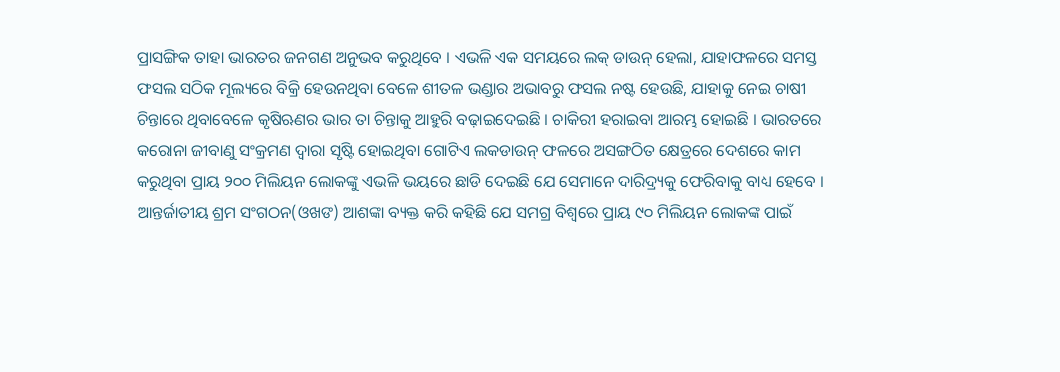ପ୍ରାସଙ୍ଗିକ ତାହା ଭାରତର ଜନଗଣ ଅନୁଭବ କରୁଥିବେ । ଏଭଳି ଏକ ସମୟରେ ଲକ୍ ଡାଉନ୍ ହେଲା, ଯାହାଫଳରେ ସମସ୍ତ ଫସଲ ସଠିକ ମୂଲ୍ୟରେ ବିକ୍ରି ହେଉନଥିବା ବେଳେ ଶୀତଳ ଭଣ୍ଡାର ଅଭାବରୁ ଫସଲ ନଷ୍ଟ ହେଉଛି, ଯାହାକୁ ନେଇ ଚାଷୀ ଚିନ୍ତାରେ ଥିବାବେଳେ କୃଷିଋଣର ଭାର ତା ଚିନ୍ତାକୁ ଆହୁରି ବଢ଼ାଇଦେଇଛି । ଚାକିରୀ ହରାଇବା ଆରମ୍ଭ ହୋଇଛି । ଭାରତରେ କରୋନା ଜୀବାଣୁ ସଂକ୍ରମଣ ଦ୍ୱାରା ସୃଷ୍ଟି ହୋଇଥିବା ଗୋଟିଏ ଲକଡାଉନ୍ ଫଳରେ ଅସଙ୍ଗଠିତ କ୍ଷେତ୍ରରେ ଦେଶରେ କାମ କରୁଥିବା ପ୍ରାୟ ୨୦୦ ମିଲିୟନ ଲୋକଙ୍କୁ ଏଭଳି ଭୟରେ ଛାଡି ଦେଇଛି ଯେ ସେମାନେ ଦାରିଦ୍ର୍ୟକୁ ଫେରିବାକୁ ବାଧ୍ୟ ହେବେ । ଆନ୍ତର୍ଜାତୀୟ ଶ୍ରମ ସଂଗଠନ(ଓଖଙ) ଆଶଙ୍କା ବ୍ୟକ୍ତ କରି କହିଛି ଯେ ସମଗ୍ର ବିଶ୍ୱରେ ପ୍ରାୟ ୯୦ ମିଲିୟନ ଲୋକଙ୍କ ପାଇଁ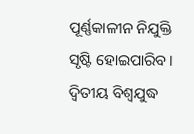ପୂର୍ଣ୍ଣକାଳୀନ ନିଯୁକ୍ତି ସୃଷ୍ଟି ହୋଇପାରିବ । ଦ୍ୱିତୀୟ ବିଶ୍ୱଯୁଦ୍ଧ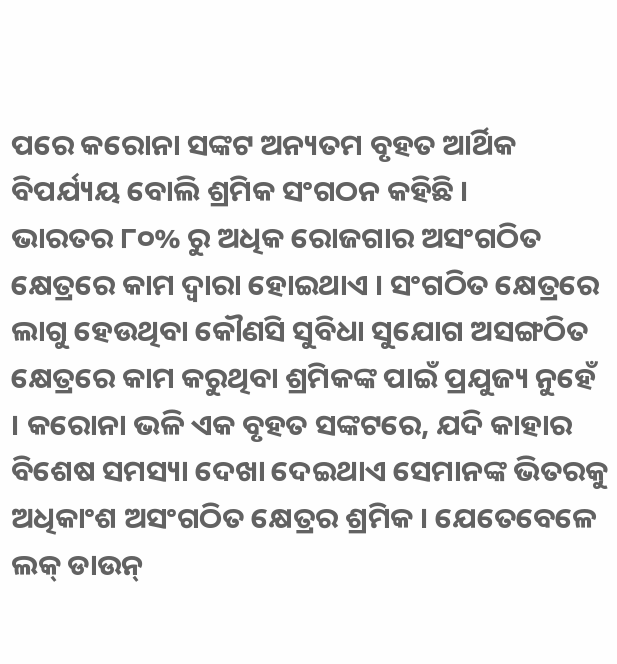ପରେ କରୋନା ସଙ୍କଟ ଅନ୍ୟତମ ବୃହତ ଆର୍ଥିକ ବିପର୍ଯ୍ୟୟ ବୋଲି ଶ୍ରମିକ ସଂଗଠନ କହିଛି ।
ଭାରତର ୮୦% ରୁ ଅଧିକ ରୋଜଗାର ଅସଂଗଠିତ କ୍ଷେତ୍ରରେ କାମ ଦ୍ୱାରା ହୋଇଥାଏ । ସଂଗଠିତ କ୍ଷେତ୍ରରେ ଲାଗୁ ହେଉଥିବା କୌଣସି ସୁବିଧା ସୁଯୋଗ ଅସଙ୍ଗଠିତ କ୍ଷେତ୍ରରେ କାମ କରୁଥିବା ଶ୍ରମିକଙ୍କ ପାଇଁ ପ୍ରଯୁଜ୍ୟ ନୁହେଁ । କରୋନା ଭଳି ଏକ ବୃହତ ସଙ୍କଟରେ, ଯଦି କାହାର ବିଶେଷ ସମସ୍ୟା ଦେଖା ଦେଇଥାଏ ସେମାନଙ୍କ ଭିତରକୁ ଅଧିକାଂଶ ଅସଂଗଠିତ କ୍ଷେତ୍ରର ଶ୍ରମିକ । ଯେତେବେଳେ ଲକ୍ ଡାଉନ୍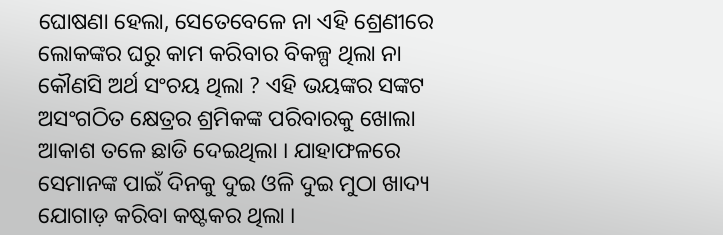ଘୋଷଣା ହେଲା, ସେତେବେଳେ ନା ଏହି ଶ୍ରେଣୀରେ ଲୋକଙ୍କର ଘରୁ କାମ କରିବାର ବିକଳ୍ପ ଥିଲା ନା କୌଣସି ଅର୍ଥ ସଂଚୟ ଥିଲା ? ଏହି ଭୟଙ୍କର ସଙ୍କଟ ଅସଂଗଠିତ କ୍ଷେତ୍ରର ଶ୍ରମିକଙ୍କ ପରିବାରକୁ ଖୋଲା ଆକାଶ ତଳେ ଛାଡି ଦେଇଥିଲା । ଯାହାଫଳରେ ସେମାନଙ୍କ ପାଇଁ ଦିନକୁ ଦୁଇ ଓଳି ଦୁଇ ମୁଠା ଖାଦ୍ୟ ଯୋଗାଡ଼ କରିବା କଷ୍ଟକର ଥିଲା ।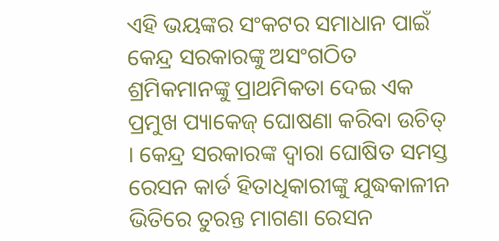ଏହି ଭୟଙ୍କର ସଂକଟର ସମାଧାନ ପାଇଁ କେନ୍ଦ୍ର ସରକାରଙ୍କୁ ଅସଂଗଠିତ ଶ୍ରମିକମାନଙ୍କୁ ପ୍ରାଥମିକତା ଦେଇ ଏକ ପ୍ରମୁଖ ପ୍ୟାକେଜ୍ ଘୋଷଣା କରିବା ଉଚିତ୍ । କେନ୍ଦ୍ର ସରକାରଙ୍କ ଦ୍ୱାରା ଘୋଷିତ ସମସ୍ତ ରେସନ କାର୍ଡ ହିତାଧିକାରୀଙ୍କୁ ଯୁଦ୍ଧକାଳୀନ ଭିତିରେ ତୁରନ୍ତ ମାଗଣା ରେସନ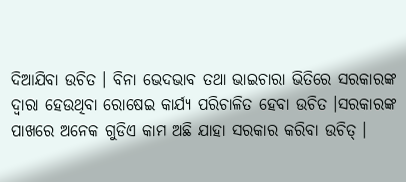ଦିଆଯିବା ଉଚିତ । ବିନା ଭେଦଭାବ ତଥା ଭାଇଚାରା ଭିତିରେ ସରକାରଙ୍କ ଦ୍ୱାରା ହେଉଥିବା ରୋଷେଇ କାର୍ଯ୍ୟ ପରିଚାଳିତ ହେବା ଉଚିତ ।ସରକାରଙ୍କ ପାଖରେ ଅନେକ ଗୁଡିଏ କାମ ଅଛି ଯାହା ସରକାର କରିବା ଉଚିତ୍ ।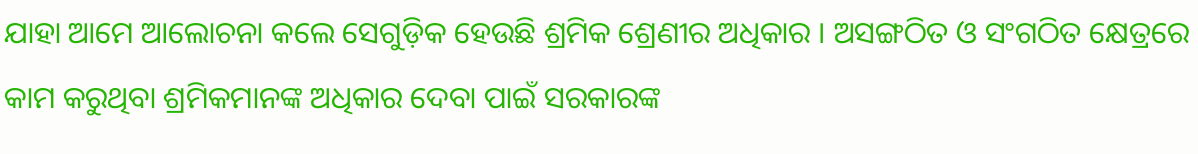ଯାହା ଆମେ ଆଲୋଚନା କଲେ ସେଗୁଡ଼ିକ ହେଉଛି ଶ୍ରମିକ ଶ୍ରେଣୀର ଅଧିକାର । ଅସଙ୍ଗଠିତ ଓ ସଂଗଠିତ କ୍ଷେତ୍ରରେ କାମ କରୁଥିବା ଶ୍ରମିକମାନଙ୍କ ଅଧିକାର ଦେବା ପାଇଁ ସରକାରଙ୍କ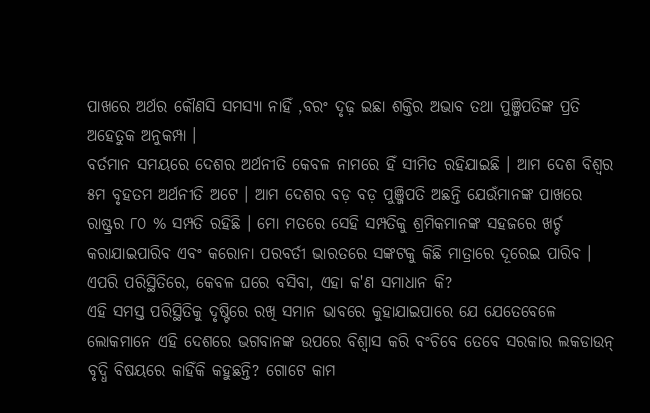ପାଖରେ ଅର୍ଥର କୌଣସି ସମସ୍ୟା ନାହିଁ ,ବରଂ ଦୃଢ଼ ଇଛା ଶକ୍ତିର ଅଭାବ ତଥା ପୁଞ୍ଜିପତିଙ୍କ ପ୍ରତି ଅହେତୁକ ଅନୁକମ୍ପା ।
ବର୍ତମାନ ସମୟରେ ଦେଶର ଅର୍ଥନୀତି କେବଳ ନାମରେ ହିଁ ସୀମିତ ରହିଯାଇଛି । ଆମ ଦେଶ ବିଶ୍ୱର ୫ମ ବୃହତମ ଅର୍ଥନୀତି ଅଟେ । ଆମ ଦେଶର ବଡ଼ ବଡ଼ ପୁଞ୍ଜିପତି ଅଛନ୍ତି ଯେଉଁମାନଙ୍କ ପାଖରେ ରାଷ୍ଟ୍ରର ୮୦ % ସମ୍ପତି ରହିଛି । ମୋ ମତରେ ସେହି ସମ୍ପତିକୁ ଶ୍ରମିକମାନଙ୍କ ସହଜରେ ଖର୍ଚ୍ଚ କରାଯାଇପାରିବ ଏବଂ କରୋନା ପରବର୍ତୀ ଭାରତରେ ସଙ୍କଟକୁ କିଛି ମାତ୍ରାରେ ଦୂରେଇ ପାରିବ । ଏପରି ପରିସ୍ଥିତିରେ, କେବଳ ଘରେ ବସିବା, ଏହା କ'ଣ ସମାଧାନ କି?
ଏହି ସମସ୍ତ ପରିସ୍ଥିତିକୁ ଦୃଷ୍ଟିରେ ରଖି ସମାନ ଭାବରେ କୁହାଯାଇପାରେ ଯେ ଯେତେବେଳେ ଲୋକମାନେ ଏହି ଦେଶରେ ଭଗବାନଙ୍କ ଉପରେ ବିଶ୍ୱାସ କରି ବଂଚିବେ ତେବେ ସରକାର ଲକଡାଉନ୍ ବୃଦ୍ଧି ବିଷୟରେ କାହିଁକି କହୁଛନ୍ତି? ଗୋଟେ କାମ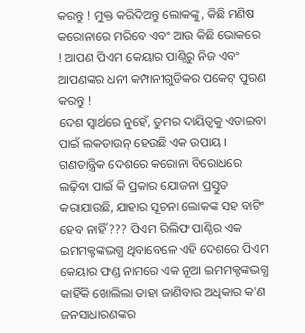କରନ୍ତୁ ! ମୁକ୍ତ କରିଦିଅନ୍ତୁ ଲୋକଙ୍କୁ, କିଛି ମଣିଷ କରୋନାରେ ମରିବେ ଏବଂ ଆଉ କିଛି ଭୋକରେ ! ଆପଣ ପିଏମ କେୟାର ପାଣ୍ଠିରୁ ନିଜ ଏବଂ ଆପଣଙ୍କର ଧନୀ କମ୍ପାନୀଗୁଡିକର ପକେଟ୍ ପୁରଣ କରନ୍ତୁ !
ଦେଶ ସ୍ୱାର୍ଥରେ ନୁହେଁ, ତୁମର ଦାୟିତ୍ୱକୁ ଏଡାଇବା ପାଇଁ ଲକଡାଉନ୍ ହେଉଛି ଏକ ଉପାୟ । ଗଣତାନ୍ତ୍ରିକ ଦେଶରେ କରୋନା ବିରୋଧରେ ଲଢ଼ିବା ପାଇଁ କି ପ୍ରକାର ଯୋଜନା ପ୍ରସ୍ତୁତ କରାଯାଉଛି, ଯାହାର ସୂଚନା ଲୋକଙ୍କ ସହ ବାଟିଂ ହେବ ନାହିଁ ??? ପିଏମ ରିଲିଫ ପାଣ୍ଠିର ଏକ ଇମମକ୍ଟଙ୍କଦ୍ଭଗ୍ଧ ଥିବାବେଳେ ଏହି ଦେଶରେ ପିଏମ କେୟାର ଫଣ୍ଡ ନାମରେ ଏକ ନୂଆ ଇମମକ୍ଟଙ୍କଦ୍ଭଗ୍ଧ କାହିଁକି ଖୋଲିଲା ତାହା ଜାଣିବାର ଅଧିକାର କ'ଣ ଜନସାଧାରଣଙ୍କର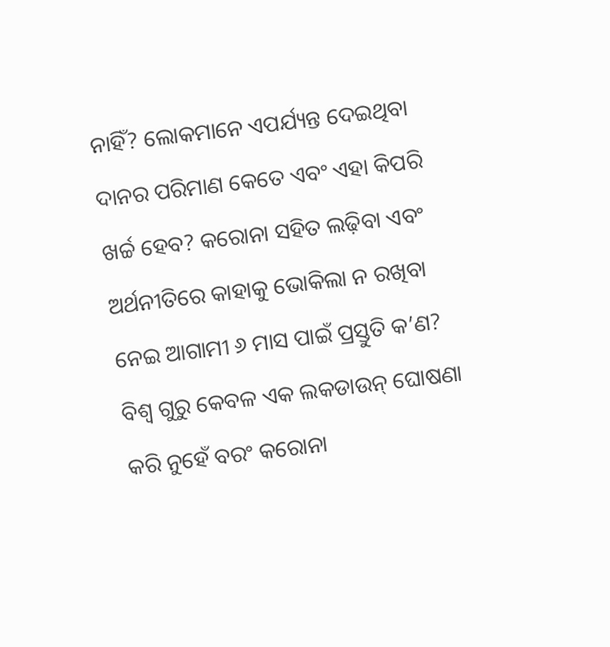ନାହିଁ? ଲୋକମାନେ ଏପର୍ଯ୍ୟନ୍ତ ଦେଇଥିବା ଦାନର ପରିମାଣ କେତେ ଏବଂ ଏହା କିପରି ଖର୍ଚ୍ଚ ହେବ? କରୋନା ସହିତ ଲଢ଼ିବା ଏବଂ ଅର୍ଥନୀତିରେ କାହାକୁ ଭୋକିଲା ନ ରଖିବା ନେଇ ଆଗାମୀ ୬ ମାସ ପାଇଁ ପ୍ରସ୍ତୁତି କ’ଣ?
ବିଶ୍ୱ ଗୁରୁ କେବଳ ଏକ ଲକଡାଉନ୍ ଘୋଷଣା କରି ନୁହେଁ ବରଂ କରୋନା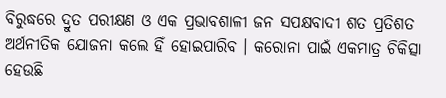ବିରୁଦ୍ଧରେ ଦ୍ରୁତ ପରୀକ୍ଷଣ ଓ ଏକ ପ୍ରଭାବଶାଳୀ ଜନ ସପକ୍ଷବାଦୀ ଶତ ପ୍ରତିଶତ ଅର୍ଥନୀତିକ ଯୋଜନା କଲେ ହିଁ ହୋଇପାରିବ । କରୋନା ପାଇଁ ଏକମାତ୍ର ଚିକିତ୍ସା ହେଉଛି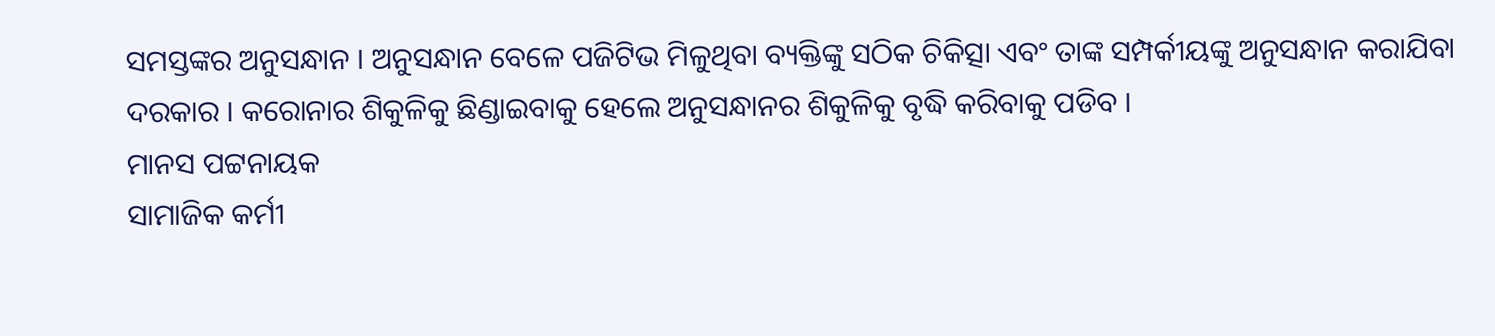ସମସ୍ତଙ୍କର ଅନୁସନ୍ଧାନ । ଅନୁସନ୍ଧାନ ବେଳେ ପଜିଟିଭ ମିଳୁଥିବା ବ୍ୟକ୍ତିଙ୍କୁ ସଠିକ ଚିକିତ୍ସା ଏବଂ ତାଙ୍କ ସମ୍ପର୍କୀୟଙ୍କୁ ଅନୁସନ୍ଧାନ କରାଯିବା ଦରକାର । କରୋନାର ଶିକୁଳିକୁ ଛିଣ୍ଡାଇବାକୁ ହେଲେ ଅନୁସନ୍ଧାନର ଶିକୁଳିକୁ ବୃଦ୍ଧି କରିବାକୁ ପଡିବ ।
ମାନସ ପଟ୍ଟନାୟକ
ସାମାଜିକ କର୍ମୀ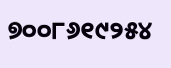୭୦୦୮୬୧୯୨୫୪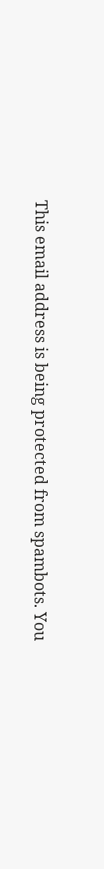This email address is being protected from spambots. You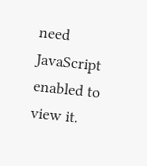need JavaScript enabled to view it.